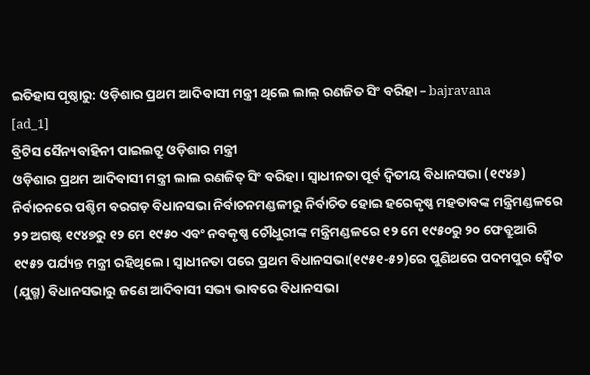ଇତିହାସ ପୃଷ୍ଠାରୁ: ଓଡ଼ିଶାର ପ୍ରଥମ ଆଦିବାସୀ ମନ୍ତ୍ରୀ ଥିଲେ ଲାଲ୍ ରଣଜିତ ସିଂ ବରିହା – bajravana
[ad_1]
ବ୍ରିଟିସ ସୈନ୍ୟବାହିନୀ ପାଇଲଟ୍ରୁ ଓଡ଼ିଶାର ମନ୍ତ୍ରୀ
ଓଡ଼ିଶାର ପ୍ରଥମ ଆଦିବାସୀ ମନ୍ତ୍ରୀ ଲାଲ ରଣଜିତ୍ ସିଂ ବରିହା। ସ୍ବାଧୀନତା ପୂର୍ବ ଦ୍ବିତୀୟ ବିଧାନସଭା (୧୯୪୬) ନିର୍ବାଚନରେ ପଶ୍ଚିମ ବରଗଡ଼ ବିଧାନସଭା ନିର୍ବାଚନମଣ୍ଡଳୀରୁ ନିର୍ବାଚିତ ହୋଇ ହରେକୃଷ୍ଣ ମହତାବଙ୍କ ମନ୍ତ୍ରିମଣ୍ଡଳରେ ୨୨ ଅଗଷ୍ଟ ୧୯୪୭ରୁ ୧୨ ମେ ୧୯୫୦ ଏବଂ ନବକୃଷ୍ଣ ଚୌଧୁରୀଙ୍କ ମନ୍ତ୍ରିମଣ୍ଡଳରେ ୧୨ ମେ ୧୯୫୦ରୁ ୨୦ ଫେବ୍ରୁଆରି ୧୯୫୨ ପର୍ଯ୍ୟନ୍ତ ମନ୍ତ୍ରୀ ରହିଥିଲେ। ସ୍ବାଧୀନତା ପରେ ପ୍ରଥମ ବିଧାନସଭା(୧୯୫୧-୫୨)ରେ ପୁଣିଥରେ ପଦମପୁର ଦ୍ବୈତ (ଯୁଗ୍ମ) ବିଧାନସଭାରୁ ଜଣେ ଆଦିବାସୀ ସଭ୍ୟ ଭାବରେ ବିଧାନସଭା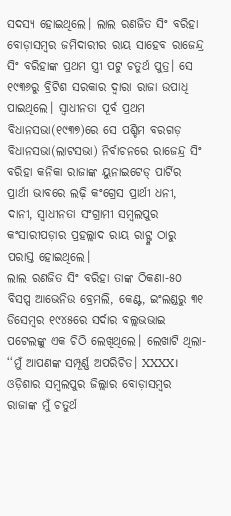ସଦସ୍ୟ ହୋଇଥିଲେ। ଲାଲ ରଣଜିତ ସିଂ ବରିହା ବୋଡ଼ାସମ୍ବର ଜମିଦାରୀର ରାୟ ସାହେବ ରାଜେନ୍ଦ୍ର ସିଂ ବରିହାଙ୍କ ପ୍ରଥମ ସ୍ତ୍ରୀ ପଟୁ ଚତୁର୍ଥ ପୁତ୍ର। ସେ ୧୯୩୬ରୁ ବ୍ରିଟିଶ ସରକାର ଦ୍ବାରା ରାଜା ଉପାଧି ପାଇଥିଲେ। ସ୍ବାଧୀନତା ପୂର୍ବ ପ୍ରଥମ ବିଧାନସଭା(୧୯୩୭)ରେ ସେ ପଶ୍ଚିମ ବରଗଡ଼ ବିଧାନସଭା(ଲାଟସଭା) ନିର୍ବାଚନରେ ରାଜେନ୍ଦ୍ର ସିଂ ବରିହା କନିକା ରାଜାଙ୍କ ୟୁନାଇଟେଡ୍ ପାର୍ଟିର ପ୍ରାର୍ଥୀ ଭାବରେ ଲଢ଼ି କଂଗ୍ରେସ ପ୍ରାର୍ଥୀ ଧନୀ, ଦାନୀ, ସ୍ବାଧୀନତା ସଂଗ୍ରାମୀ ସମ୍ବଲପୁର କଂସାରୀପଡ଼ାର ପ୍ରହଲ୍ଲାଦ ରାୟ ରାଟ୍ଙ୍କ ଠାରୁ ପରାସ୍ତ ହୋଇଥିଲେ।
ଲାଲ ରଣଜିତ ସିଂ ବରିହା ତାଙ୍କ ଠିକଣା-୫୦ ବିସପ୍ସ ଆଭେନିଉ ବ୍ରେମଲି, କେଣ୍ଟ, ଇଂଲଣ୍ଡରୁ ୩୧ ଡିସେମ୍ବର ୧୯୪୫ରେ ସର୍ଦାର ବଲ୍ଲଭଭାଇ ପଟେଲଙ୍କୁ ଏକ ଚିଠି ଲେଖିଥିଲେ। ଲେଖାଟି ଥିଲା- ‘‘ମୁଁ ଆପଣଙ୍କ ସମ୍ପୂର୍ଣ୍ଣ ଅପରିଚିତ। XXXX। ଓଡ଼ିଶାର ସମ୍ବଲପୁର ଜିଲ୍ଲାର ବୋଡ଼ାସମ୍ବର ରାଜାଙ୍କ ମୁଁ ଚତୁର୍ଥ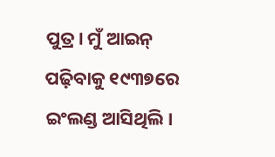ପୁତ୍ର। ମୁଁ ଆଇନ୍ ପଢ଼ିବାକୁ ୧୯୩୭ରେ ଇଂଲଣ୍ଡ ଆସିଥିଲି।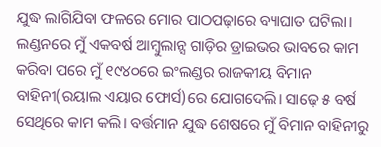ଯୁଦ୍ଧ ଲାଗିଯିବା ଫଳରେ ମୋର ପାଠପଢ଼ାରେ ବ୍ୟାଘାତ ଘଟିଲା। ଲଣ୍ଡନରେ ମୁଁ ଏକବର୍ଷ ଆମ୍ବୁଲାନ୍ସ ଗାଡ଼ିର ଡ୍ରାଇଭର ଭାବରେ କାମ କରିବା ପରେ ମୁଁ ୧୯୪୦ରେ ଇଂଲଣ୍ଡର ରାଜକୀୟ ବିମାନ ବାହିନୀ(ରୟାଲ ଏୟାର ଫୋର୍ସ)ରେ ଯୋଗଦେଲି। ସାଢ଼େ ୫ ବର୍ଷ ସେଥିରେ କାମ କଲି। ବର୍ତ୍ତମାନ ଯୁଦ୍ଧ ଶେଷରେ ମୁଁ ବିମାନ ବାହିନୀରୁ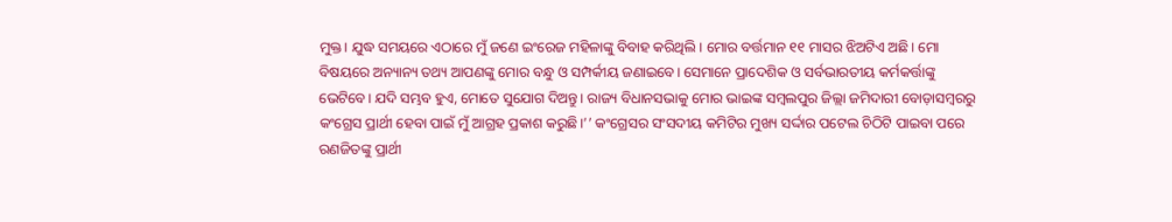ମୁକ୍ତ। ଯୁଦ୍ଧ ସମୟରେ ଏଠାରେ ମୁଁ ଜଣେ ଇଂରେଜ ମହିଳାଙ୍କୁ ବିବାହ କରିଥିଲି। ମୋର ବର୍ତ୍ତମାନ ୧୧ ମାସର ଝିଅଟିଏ ଅଛି। ମୋ ବିଷୟରେ ଅନ୍ୟାନ୍ୟ ତଥ୍ୟ ଆପଣଙ୍କୁ ମୋର ବନ୍ଧୁ ଓ ସମ୍ପର୍କୀୟ ଜଣାଇବେ। ସେମାନେ ପ୍ରାଦେଶିକ ଓ ସର୍ବଭାରତୀୟ କର୍ମକର୍ତ୍ତାଙ୍କୁ ଭେଟିବେ। ଯଦି ସମ୍ଭବ ହୁଏ, ମୋତେ ସୁଯୋଗ ଦିଅନ୍ତୁ। ରାଜ୍ୟ ବିଧାନସଭାକୁ ମୋର ଭାଇଙ୍କ ସମ୍ବଲପୁର ଜିଲ୍ଲା ଜମିଦାରୀ ବୋଡ଼ାସମ୍ବରରୁ କଂଗ୍ରେସ ପ୍ରାର୍ଥୀ ହେବା ପାଇଁ ମୁଁ ଆଗ୍ରହ ପ୍ରକାଶ କରୁଛି।’’ କଂଗ୍ରେସର ସଂସଦୀୟ କମିଟିର ମୁଖ୍ୟ ସର୍ଦ୍ଦାର ପଟେଲ ଚିଠିଟି ପାଇବା ପରେ ରଣଜିତଙ୍କୁ ପ୍ରାର୍ଥୀ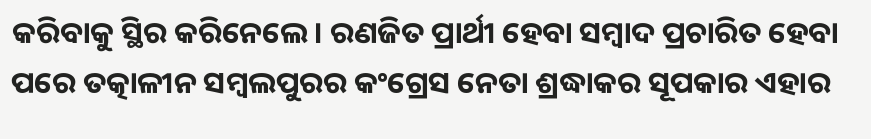କରିବାକୁ ସ୍ଥିର କରିନେଲେ। ରଣଜିତ ପ୍ରାର୍ଥୀ ହେବା ସମ୍ବାଦ ପ୍ରଚାରିତ ହେବା ପରେ ତତ୍କାଳୀନ ସମ୍ବଲପୁରର କଂଗ୍ରେସ ନେତା ଶ୍ରଦ୍ଧାକର ସୂପକାର ଏହାର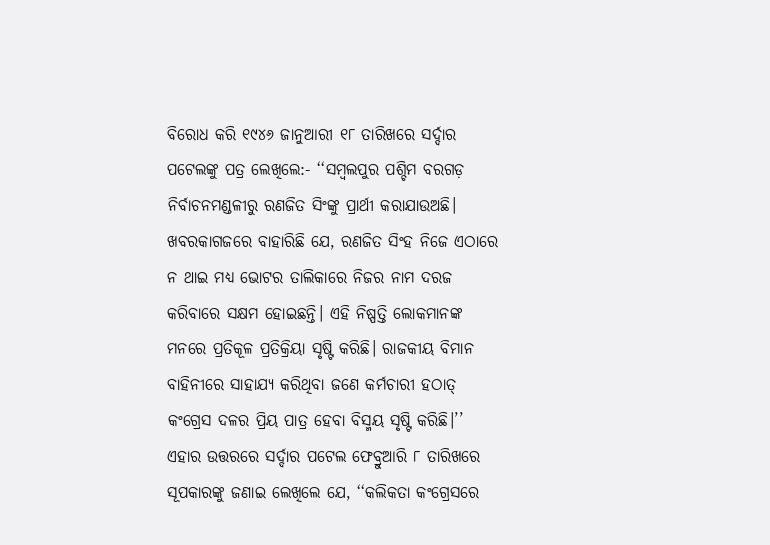ବିରୋଧ କରି ୧୯୪୬ ଜାନୁଆରୀ ୧୮ ତାରିଖରେ ସର୍ଦ୍ଦାର ପଟେଲଙ୍କୁ ପତ୍ର ଲେଖିଲେ:- ‘‘ସମ୍ବଲପୁର ପଶ୍ଚିମ ବରଗଡ଼ ନିର୍ବାଚନମଣ୍ଡଳୀରୁ ରଣଜିତ ସିଂଙ୍କୁ ପ୍ରାର୍ଥୀ କରାଯାଉଅଛି। ଖବରକାଗଜରେ ବାହାରିଛି ଯେ, ରଣଜିତ ସିଂହ ନିଜେ ଏଠାରେ ନ ଥାଇ ମଧ୍ୟ ଭୋଟର ତାଲିକାରେ ନିଜର ନାମ ଦରଜ କରିବାରେ ସକ୍ଷମ ହୋଇଛନ୍ତି। ଏହି ନିଷ୍ପତ୍ତି ଲୋକମାନଙ୍କ ମନରେ ପ୍ରତିକୂଳ ପ୍ରତିକ୍ରିୟା ସୃଷ୍ଟି କରିଛି। ରାଜକୀୟ ବିମାନ ବାହିନୀରେ ସାହାଯ୍ୟ କରିଥିବା ଜଣେ କର୍ମଚାରୀ ହଠାତ୍ କଂଗ୍ରେସ ଦଳର ପ୍ରିୟ ପାତ୍ର ହେବା ବିସ୍ମୟ ସୃଷ୍ଟି କରିଛି।’’
ଏହାର ଉତ୍ତରରେ ସର୍ଦ୍ଦାର ପଟେଲ ଫେବ୍ରୁଆରି ୮ ତାରିଖରେ ସୂପକାରଙ୍କୁ ଜଣାଇ ଲେଖିଲେ ଯେ, ‘‘କଲିକତା କଂଗ୍ରେସରେ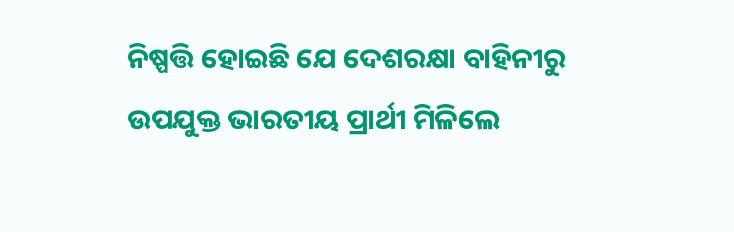ନିଷ୍ପତ୍ତି ହୋଇଛି ଯେ ଦେଶରକ୍ଷା ବାହିନୀରୁ ଉପଯୁକ୍ତ ଭାରତୀୟ ପ୍ରାର୍ଥୀ ମିଳିଲେ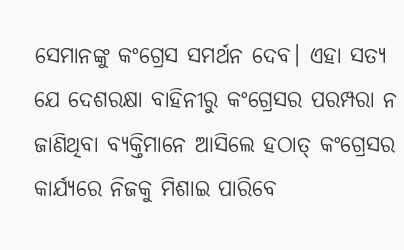ସେମାନଙ୍କୁ କଂଗ୍ରେସ ସମର୍ଥନ ଦେବ। ଏହା ସତ୍ୟ ଯେ ଦେଶରକ୍ଷା ବାହିନୀରୁ କଂଗ୍ରେସର ପରମ୍ପରା ନ ଜାଣିଥିବା ବ୍ୟକ୍ତିମାନେ ଆସିଲେ ହଠାତ୍ କଂଗ୍ରେସର କାର୍ଯ୍ୟରେ ନିଜକୁ ମିଶାଇ ପାରିବେ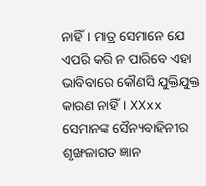ନାହିଁ। ମାତ୍ର ସେମାନେ ଯେ ଏପରି କରି ନ ପାରିବେ ଏହା ଭାବିବାରେ କୌଣସି ଯୁକ୍ତିଯୁକ୍ତ କାରଣ ନାହିଁ। XXxx ସେମାନଙ୍କ ସୈନ୍ୟବାହିନୀର ଶୃଙ୍ଖଳାଗତ ଜ୍ଞାନ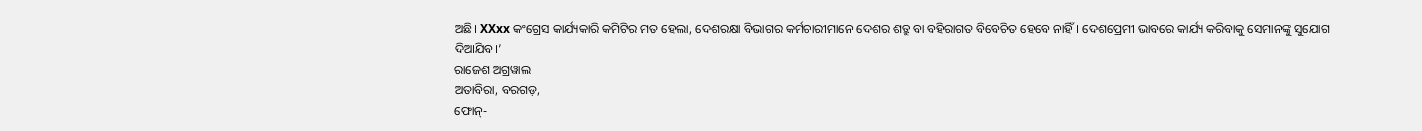ଅଛି। XXxx କଂଗ୍ରେସ କାର୍ଯ୍ୟକାରି କମିଟିର ମତ ହେଲା, ଦେଶରକ୍ଷା ବିଭାଗର କର୍ମଚାରୀମାନେ ଦେଶର ଶତ୍ରୁ ବା ବହିରାଗତ ବିବେଚିତ ହେବେ ନାହିଁ। ଦେଶପ୍ରେମୀ ଭାବରେ କାର୍ଯ୍ୟ କରିବାକୁ ସେମାନଙ୍କୁ ସୁଯୋଗ ଦିଆଯିବ।’
ରାଜେଶ ଅଗ୍ରୱାଲ
ଅତାବିରା, ବରଗଡ଼,
ଫୋନ୍-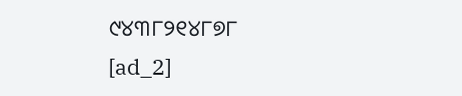୯୪୩୮୨୧୪୮୭୮
[ad_2]